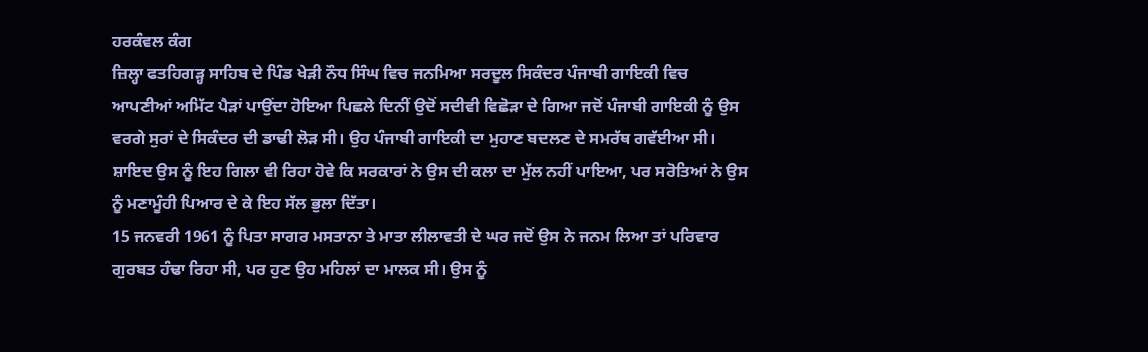ਹਰਕੰਵਲ ਕੰਗ
ਜ਼ਿਲ੍ਹਾ ਫਤਹਿਗੜ੍ਹ ਸਾਹਿਬ ਦੇ ਪਿੰਡ ਖੇੜੀ ਨੌਧ ਸਿੰਘ ਵਿਚ ਜਨਮਿਆ ਸਰਦੂਲ ਸਿਕੰਦਰ ਪੰਜਾਬੀ ਗਾਇਕੀ ਵਿਚ ਆਪਣੀਆਂ ਅਮਿੱਟ ਪੈੜਾਂ ਪਾਉਂਦਾ ਹੋਇਆ ਪਿਛਲੇ ਦਿਨੀਂ ਉਦੋਂ ਸਦੀਵੀ ਵਿਛੋੜਾ ਦੇ ਗਿਆ ਜਦੋਂ ਪੰਜਾਬੀ ਗਾਇਕੀ ਨੂੰ ਉਸ ਵਰਗੇ ਸੁਰਾਂ ਦੇ ਸਿਕੰਦਰ ਦੀ ਡਾਢੀ ਲੋੜ ਸੀ। ਉਹ ਪੰਜਾਬੀ ਗਾਇਕੀ ਦਾ ਮੁਹਾਣ ਬਦਲਣ ਦੇ ਸਮਰੱਥ ਗਵੱਈਆ ਸੀ। ਸ਼ਾਇਦ ਉਸ ਨੂੰ ਇਹ ਗਿਲਾ ਵੀ ਰਿਹਾ ਹੋਵੇ ਕਿ ਸਰਕਾਰਾਂ ਨੇ ਉਸ ਦੀ ਕਲਾ ਦਾ ਮੁੱਲ ਨਹੀਂ ਪਾਇਆ, ਪਰ ਸਰੋਤਿਆਂ ਨੇ ਉਸ ਨੂੰ ਮਣਾਮੂੰਹੀ ਪਿਆਰ ਦੇ ਕੇ ਇਹ ਸੱਲ ਭੁਲਾ ਦਿੱਤਾ।
15 ਜਨਵਰੀ 1961 ਨੂੰ ਪਿਤਾ ਸਾਗਰ ਮਸਤਾਨਾ ਤੇ ਮਾਤਾ ਲੀਲਾਵਤੀ ਦੇ ਘਰ ਜਦੋਂ ਉਸ ਨੇ ਜਨਮ ਲਿਆ ਤਾਂ ਪਰਿਵਾਰ ਗੁਰਬਤ ਹੰਢਾ ਰਿਹਾ ਸੀ, ਪਰ ਹੁਣ ਉਹ ਮਹਿਲਾਂ ਦਾ ਮਾਲਕ ਸੀ। ਉਸ ਨੂੰ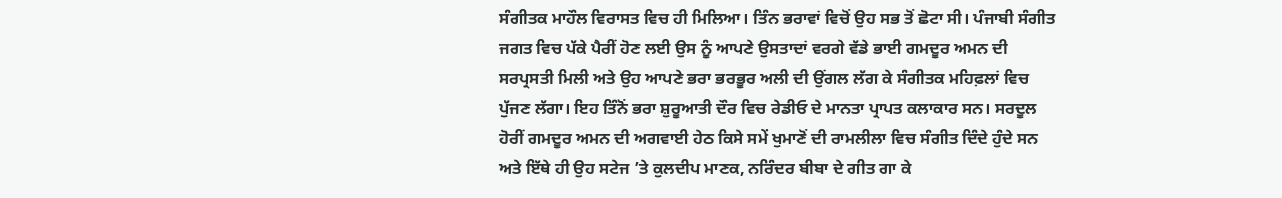ਸੰਗੀਤਕ ਮਾਹੌਲ ਵਿਰਾਸਤ ਵਿਚ ਹੀ ਮਿਲਿਆ। ਤਿੰਨ ਭਰਾਵਾਂ ਵਿਚੋਂ ਉਹ ਸਭ ਤੋਂ ਛੋਟਾ ਸੀ। ਪੰਜਾਬੀ ਸੰਗੀਤ ਜਗਤ ਵਿਚ ਪੱਕੇ ਪੈਰੀਂ ਹੋਣ ਲਈ ਉਸ ਨੂੰ ਆਪਣੇ ਉਸਤਾਦਾਂ ਵਰਗੇ ਵੱਡੇ ਭਾਈ ਗਮਦੂਰ ਅਮਨ ਦੀ ਸਰਪ੍ਰਸਤੀ ਮਿਲੀ ਅਤੇ ਉਹ ਆਪਣੇ ਭਰਾ ਭਰਭੂਰ ਅਲੀ ਦੀ ਉਂਗਲ ਲੱਗ ਕੇ ਸੰਗੀਤਕ ਮਹਿਫ਼ਲਾਂ ਵਿਚ ਪੁੱਜਣ ਲੱਗਾ। ਇਹ ਤਿੰਨੋਂ ਭਰਾ ਸ਼ੁਰੂਆਤੀ ਦੌਰ ਵਿਚ ਰੇਡੀਓ ਦੇ ਮਾਨਤਾ ਪ੍ਰਾਪਤ ਕਲਾਕਾਰ ਸਨ। ਸਰਦੂਲ ਹੋਰੀਂ ਗਮਦੂਰ ਅਮਨ ਦੀ ਅਗਵਾਈ ਹੇਠ ਕਿਸੇ ਸਮੇਂ ਖੁਮਾਣੋਂ ਦੀ ਰਾਮਲੀਲਾ ਵਿਚ ਸੰਗੀਤ ਦਿੰਦੇ ਹੁੰਦੇ ਸਨ ਅਤੇ ਇੱਥੇ ਹੀ ਉਹ ਸਟੇਜ ’ਤੇ ਕੁਲਦੀਪ ਮਾਣਕ, ਨਰਿੰਦਰ ਬੀਬਾ ਦੇ ਗੀਤ ਗਾ ਕੇ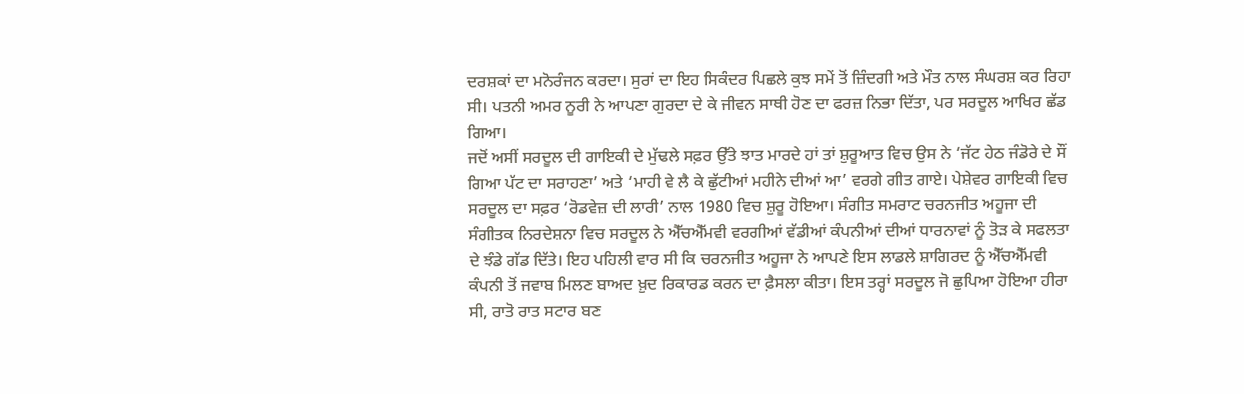ਦਰਸ਼ਕਾਂ ਦਾ ਮਨੋਰੰਜਨ ਕਰਦਾ। ਸੁਰਾਂ ਦਾ ਇਹ ਸਿਕੰਦਰ ਪਿਛਲੇ ਕੁਝ ਸਮੇਂ ਤੋਂ ਜ਼ਿੰਦਗੀ ਅਤੇ ਮੌਤ ਨਾਲ ਸੰਘਰਸ਼ ਕਰ ਰਿਹਾ ਸੀ। ਪਤਨੀ ਅਮਰ ਨੂਰੀ ਨੇ ਆਪਣਾ ਗੁਰਦਾ ਦੇ ਕੇ ਜੀਵਨ ਸਾਥੀ ਹੋਣ ਦਾ ਫਰਜ਼ ਨਿਭਾ ਦਿੱਤਾ, ਪਰ ਸਰਦੂਲ ਆਖਿਰ ਛੱਡ ਗਿਆ।
ਜਦੋਂ ਅਸੀਂ ਸਰਦੂਲ ਦੀ ਗਾਇਕੀ ਦੇ ਮੁੱਢਲੇ ਸਫ਼ਰ ਉੱਤੇ ਝਾਤ ਮਾਰਦੇ ਹਾਂ ਤਾਂ ਸ਼ੁਰੂਆਤ ਵਿਚ ਉਸ ਨੇ ‘ਜੱਟ ਹੇਠ ਜੰਡੋਰੇ ਦੇ ਸੌਂ ਗਿਆ ਪੱਟ ਦਾ ਸਰਾਹਣਾ’ ਅਤੇ ‘ਮਾਹੀ ਵੇ ਲੈ ਕੇ ਛੁੱਟੀਆਂ ਮਹੀਨੇ ਦੀਆਂ ਆ’ ਵਰਗੇ ਗੀਤ ਗਾਏ। ਪੇਸ਼ੇਵਰ ਗਾਇਕੀ ਵਿਚ ਸਰਦੂਲ ਦਾ ਸਫ਼ਰ ‘ਰੋਡਵੇਜ਼ ਦੀ ਲਾਰੀ’ ਨਾਲ 1980 ਵਿਚ ਸ਼ੁਰੂ ਹੋਇਆ। ਸੰਗੀਤ ਸਮਰਾਟ ਚਰਨਜੀਤ ਅਹੂਜਾ ਦੀ ਸੰਗੀਤਕ ਨਿਰਦੇਸ਼ਨਾ ਵਿਚ ਸਰਦੂਲ ਨੇ ਐੱਚਐੱਮਵੀ ਵਰਗੀਆਂ ਵੱਡੀਆਂ ਕੰਪਨੀਆਂ ਦੀਆਂ ਧਾਰਨਾਵਾਂ ਨੂੰ ਤੋੜ ਕੇ ਸਫਲਤਾ ਦੇ ਝੰਡੇ ਗੱਡ ਦਿੱਤੇ। ਇਹ ਪਹਿਲੀ ਵਾਰ ਸੀ ਕਿ ਚਰਨਜੀਤ ਅਹੂਜਾ ਨੇ ਆਪਣੇ ਇਸ ਲਾਡਲੇ ਸ਼ਾਗਿਰਦ ਨੂੰ ਐੱਚਐੱਮਵੀ ਕੰਪਨੀ ਤੋਂ ਜਵਾਬ ਮਿਲਣ ਬਾਅਦ ਖ਼ੁਦ ਰਿਕਾਰਡ ਕਰਨ ਦਾ ਫ਼ੈਸਲਾ ਕੀਤਾ। ਇਸ ਤਰ੍ਹਾਂ ਸਰਦੂਲ ਜੋ ਛੁਪਿਆ ਹੋਇਆ ਹੀਰਾ ਸੀ, ਰਾਤੋ ਰਾਤ ਸਟਾਰ ਬਣ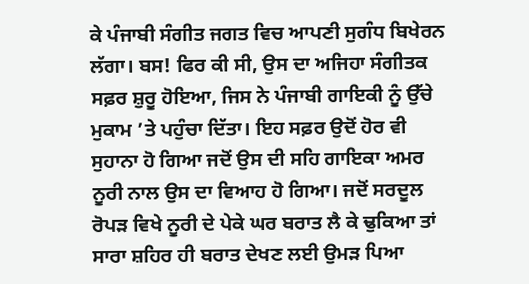ਕੇ ਪੰਜਾਬੀ ਸੰਗੀਤ ਜਗਤ ਵਿਚ ਆਪਣੀ ਸੁਗੰਧ ਬਿਖੇਰਨ ਲੱਗਾ। ਬਸ! ਫਿਰ ਕੀ ਸੀ, ਉਸ ਦਾ ਅਜਿਹਾ ਸੰਗੀਤਕ ਸਫ਼ਰ ਸ਼ੁਰੂ ਹੋਇਆ, ਜਿਸ ਨੇ ਪੰਜਾਬੀ ਗਾਇਕੀ ਨੂੰ ਉੱਚੇ ਮੁਕਾਮ ’ਤੇ ਪਹੁੰਚਾ ਦਿੱਤਾ। ਇਹ ਸਫ਼ਰ ਉਦੋਂ ਹੋਰ ਵੀ ਸੁਹਾਨਾ ਹੋ ਗਿਆ ਜਦੋਂ ਉਸ ਦੀ ਸਹਿ ਗਾਇਕਾ ਅਮਰ ਨੂਰੀ ਨਾਲ ਉਸ ਦਾ ਵਿਆਹ ਹੋ ਗਿਆ। ਜਦੋਂ ਸਰਦੂਲ ਰੋਪੜ ਵਿਖੇ ਨੂਰੀ ਦੇ ਪੇਕੇ ਘਰ ਬਰਾਤ ਲੈ ਕੇ ਢੁਕਿਆ ਤਾਂ ਸਾਰਾ ਸ਼ਹਿਰ ਹੀ ਬਰਾਤ ਦੇਖਣ ਲਈ ਉਮੜ ਪਿਆ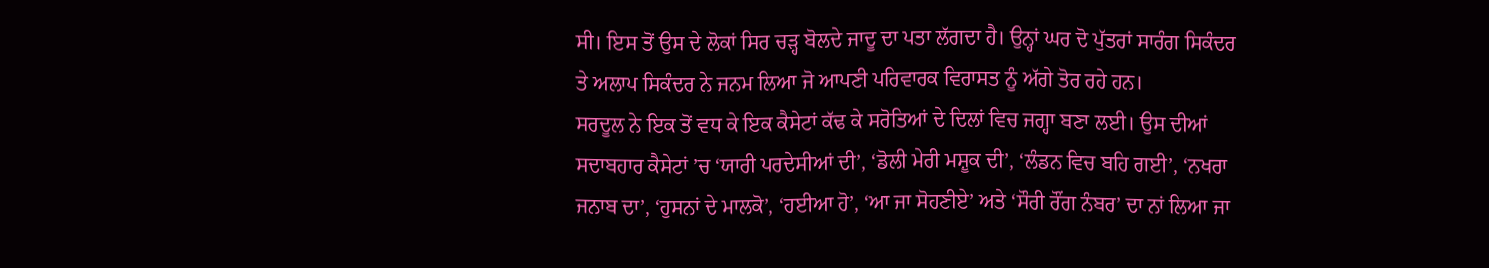ਸੀ। ਇਸ ਤੋਂ ਉਸ ਦੇ ਲੋਕਾਂ ਸਿਰ ਚੜ੍ਹ ਬੋਲਦੇ ਜਾਦੂ ਦਾ ਪਤਾ ਲੱਗਦਾ ਹੈ। ਉਨ੍ਹਾਂ ਘਰ ਦੋ ਪੁੱਤਰਾਂ ਸਾਰੰਗ ਸਿਕੰਦਰ ਤੇ ਅਲਾਪ ਸਿਕੰਦਰ ਨੇ ਜਨਮ ਲਿਆ ਜੋ ਆਪਣੀ ਪਰਿਵਾਰਕ ਵਿਰਾਸਤ ਨੂੰ ਅੱਗੇ ਤੋਰ ਰਹੇ ਹਨ।
ਸਰਦੂਲ ਨੇ ਇਕ ਤੋਂ ਵਧ ਕੇ ਇਕ ਕੈਸੇਟਾਂ ਕੱਢ ਕੇ ਸਰੋਤਿਆਂ ਦੇ ਦਿਲਾਂ ਵਿਚ ਜਗ੍ਹਾ ਬਣਾ ਲਈ। ਉਸ ਦੀਆਂ ਸਦਾਬਹਾਰ ਕੈਸੇਟਾਂ ’ਚ ‘ਯਾਰੀ ਪਰਦੇਸੀਆਂ ਦੀ’, ‘ਡੋਲੀ ਮੇਰੀ ਮਸ਼ੂਕ ਦੀ’, ‘ਲੰਡਨ ਵਿਚ ਬਹਿ ਗਈ’, ‘ਨਖਰਾ ਜਨਾਬ ਦਾ’, ‘ਹੁਸਨਾਂ ਦੇ ਮਾਲਕੋ’, ‘ਹਈਆ ਹੋ’, ‘ਆ ਜਾ ਸੋਹਣੀਏ’ ਅਤੇ ‘ਸੌਰੀ ਰੌਂਗ ਨੰਬਰ’ ਦਾ ਨਾਂ ਲਿਆ ਜਾ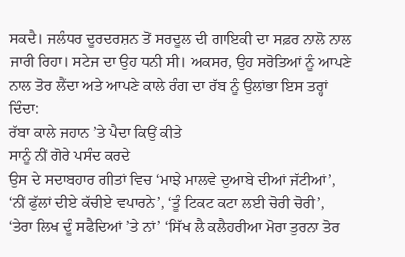ਸਕਦੈ। ਜਲੰਧਰ ਦੂਰਦਰਸ਼ਨ ਤੋਂ ਸਰਦੂਲ ਦੀ ਗਾਇਕੀ ਦਾ ਸਫ਼ਰ ਨਾਲੋ ਨਾਲ ਜਾਰੀ ਰਿਹਾ। ਸਟੇਜ ਦਾ ਉਹ ਧਨੀ ਸੀ। ਅਕਸਰ, ਉਹ ਸਰੋਤਿਆਂ ਨੂੰ ਆਪਣੇ ਨਾਲ ਤੋਰ ਲੈਂਦਾ ਅਤੇ ਆਪਣੇ ਕਾਲੇ ਰੰਗ ਦਾ ਰੱਬ ਨੂੰ ਉਲਾਂਭਾ ਇਸ ਤਰ੍ਹਾਂ ਦਿੰਦਾ:
ਰੱਬਾ ਕਾਲੇ ਜਹਾਨ ’ਤੇ ਪੈਦਾ ਕਿਉਂ ਕੀਤੇ
ਸਾਨੂੰ ਨੀਂ ਗੋਰੇ ਪਸੰਦ ਕਰਦੇ
ਉਸ ਦੇ ਸਦਾਬਹਾਰ ਗੀਤਾਂ ਵਿਚ ‘ਮਾਝੇ ਮਾਲਵੇ ਦੁਆਬੇ ਦੀਆਂ ਜੱਟੀਆਂ’, ‘ਨੀਂ ਫੁੱਲਾਂ ਦੀਏ ਕੱਚੀਏ ਵਪਾਰਨੇ’, ‘ਤੂੰ ਟਿਕਟ ਕਟਾ ਲਈ ਚੋਰੀ ਚੋਰੀ’,
‘ਤੇਰਾ ਲਿਖ ਦੂੰ ਸਫੈਦਿਆਂ ’ਤੇ ਨਾਂ’ ‘ਸਿੱਖ ਲੈ ਕਲੈਹਰੀਆ ਮੋਰਾ ਤੁਰਨਾ ਤੋਰ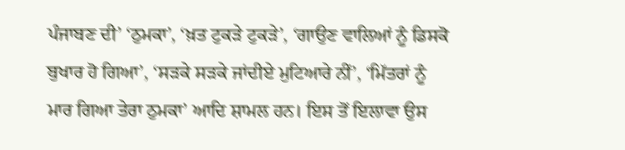ਪੰਜਾਬਣ ਦੀ’ ‘ਠੁਮਕਾ’, ‘ਖ਼ਤ ਟੁਕੜੇ ਟੁਕੜੇ’, ‘ਗਾਉਣ ਵਾਲਿਆਂ ਨੂੰ ਡਿਸਕੋ ਬੁਖਾਰ ਹੋ ਗਿਆ’, ‘ਸੜਕੇ ਸੜਕੇ ਜਾਂਦੀਏ ਮੁਟਿਆਰੇ ਨੀਂ’, ‘ਮਿੱਤਰਾਂ ਨੂੰ ਮਾਰ ਗਿਆ ਤੇਰਾ ਠੁਮਕਾ’ ਆਦਿ ਸ਼ਾਮਲ ਹਨ। ਇਸ ਤੋਂ ਇਲਾਵਾ ਉਸ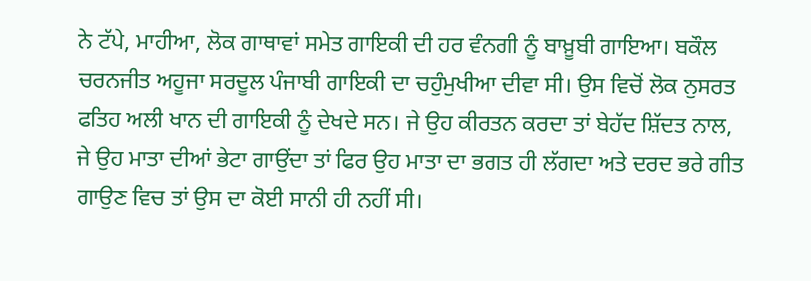ਨੇ ਟੱਪੇ, ਮਾਹੀਆ, ਲੋਕ ਗਾਥਾਵਾਂ ਸਮੇਤ ਗਾਇਕੀ ਦੀ ਹਰ ਵੰਨਗੀ ਨੂੰ ਬਾਖ਼ੂਬੀ ਗਾਇਆ। ਬਕੌਲ ਚਰਨਜੀਤ ਅਹੂਜਾ ਸਰਦੂਲ ਪੰਜਾਬੀ ਗਾਇਕੀ ਦਾ ਚਹੁੰਮੁਖੀਆ ਦੀਵਾ ਸੀ। ਉਸ ਵਿਚੋਂ ਲੋਕ ਨੁਸਰਤ ਫਤਿਹ ਅਲੀ ਖਾਨ ਦੀ ਗਾਇਕੀ ਨੂੰ ਦੇਖਦੇ ਸਨ। ਜੇ ਉਹ ਕੀਰਤਨ ਕਰਦਾ ਤਾਂ ਬੇਹੱਦ ਸ਼ਿੱਦਤ ਨਾਲ, ਜੇ ਉਹ ਮਾਤਾ ਦੀਆਂ ਭੇਟਾ ਗਾਉਂਦਾ ਤਾਂ ਫਿਰ ਉਹ ਮਾਤਾ ਦਾ ਭਗਤ ਹੀ ਲੱਗਦਾ ਅਤੇ ਦਰਦ ਭਰੇ ਗੀਤ ਗਾਉਣ ਵਿਚ ਤਾਂ ਉਸ ਦਾ ਕੋਈ ਸਾਨੀ ਹੀ ਨਹੀਂ ਸੀ।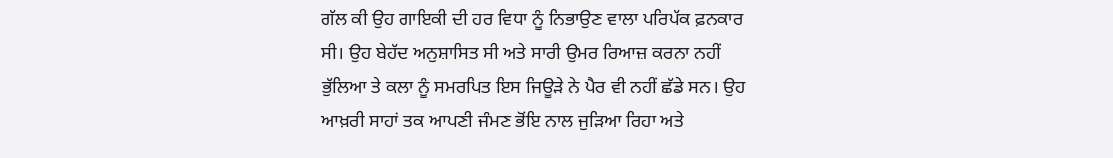ਗੱਲ ਕੀ ਉਹ ਗਾਇਕੀ ਦੀ ਹਰ ਵਿਧਾ ਨੂੰ ਨਿਭਾਉਣ ਵਾਲਾ ਪਰਿਪੱਕ ਫ਼ਨਕਾਰ ਸੀ। ਉਹ ਬੇਹੱਦ ਅਨੁਸ਼ਾਸਿਤ ਸੀ ਅਤੇ ਸਾਰੀ ਉਮਰ ਰਿਆਜ਼ ਕਰਨਾ ਨਹੀਂ ਭੁੱਲਿਆ ਤੇ ਕਲਾ ਨੂੰ ਸਮਰਪਿਤ ਇਸ ਜਿਊੜੇ ਨੇ ਪੈਰ ਵੀ ਨਹੀਂ ਛੱਡੇ ਸਨ। ਉਹ ਆਖ਼ਰੀ ਸਾਹਾਂ ਤਕ ਆਪਣੀ ਜੰਮਣ ਭੋਂਇ ਨਾਲ ਜੁੜਿਆ ਰਿਹਾ ਅਤੇ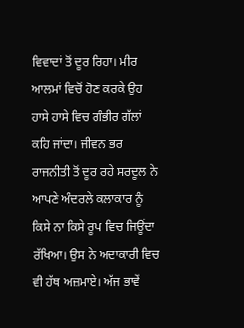ਵਿਵਾਦਾਂ ਤੋਂ ਦੂਰ ਰਿਹਾ। ਮੀਰ ਆਲਮਾਂ ਵਿਚੋਂ ਹੋਣ ਕਰਕੇ ਉਹ ਹਾਸੇ ਹਾਸੇ ਵਿਚ ਗੰਭੀਰ ਗੱਲਾਂ ਕਹਿ ਜਾਂਦਾ। ਜੀਵਨ ਭਰ ਰਾਜਨੀਤੀ ਤੋਂ ਦੂਰ ਰਹੇ ਸਰਦੂਲ ਨੇ ਆਪਣੇ ਅੰਦਰਲੇ ਕਲਾਕਾਰ ਨੂੰ ਕਿਸੇ ਨਾ ਕਿਸੇ ਰੂਪ ਵਿਚ ਜਿਊਂਦਾ ਰੱਖਿਆ। ਉਸ ਨੇ ਅਦਾਕਾਰੀ ਵਿਚ ਵੀ ਹੱਥ ਅਜ਼ਮਾਏ। ਅੱਜ ਭਾਵੇਂ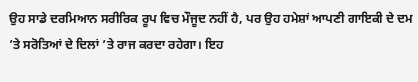ਉਹ ਸਾਡੇ ਦਰਮਿਆਨ ਸਰੀਰਿਕ ਰੂਪ ਵਿਚ ਮੌਜੂਦ ਨਹੀਂ ਹੈ, ਪਰ ਉਹ ਹਮੇਸ਼ਾਂ ਆਪਣੀ ਗਾਇਕੀ ਦੇ ਦਮ ’ਤੇ ਸਰੋਤਿਆਂ ਦੇ ਦਿਲਾਂ ’ਤੇ ਰਾਜ ਕਰਦਾ ਰਹੇਗਾ। ਇਹ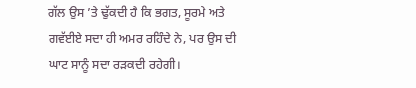ਗੱਲ ਉਸ ’ਤੇ ਢੁੱਕਦੀ ਹੈ ਕਿ ਭਗਤ, ਸੂਰਮੇ ਅਤੇ ਗਵੱਈਏ ਸਦਾ ਹੀ ਅਮਰ ਰਹਿੰਦੇ ਨੇ, ਪਰ ਉਸ ਦੀ ਘਾਟ ਸਾਨੂੰ ਸਦਾ ਰੜਕਦੀ ਰਹੇਗੀ।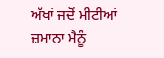ਅੱਖਾਂ ਜਦੋਂ ਮੀਟੀਆਂ ਜ਼ਮਾਨਾ ਮੈਨੂੰ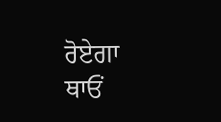ਰੋਏਗਾ
ਥਾਓਂ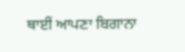ਥਾਈਂ ਆਪਣਾ ਬਿਗਾਨਾ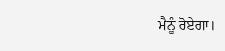ਮੈਨੂੰ ਰੋਏਗਾ।